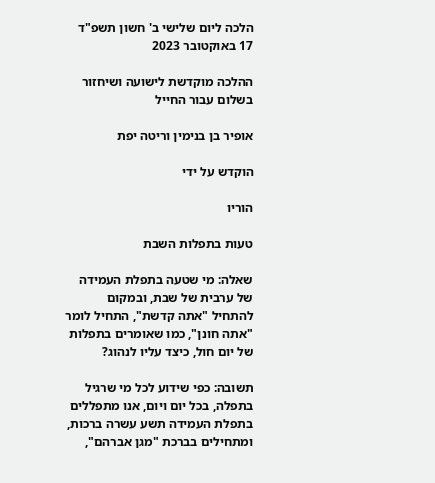הלכה ליום שלישי ב' חשון תשפ"ד 17 באוקטובר 2023

ההלכה מוקדשת לישועה ושיחזור בשלום עבור החייל

אופיר בן בנימין וריטה יפת

הוקדש על ידי

הוריו

טעות בתפלות השבת

שאלה: מי שטעה בתפלת העמידה של ערבית של שבת, ובמקום להתחיל "אתה קדשת", התחיל לומר "אתה חונן", כמו שאומרים בתפלות של יום חול, כיצד עליו לנהוג?

תשובה: כפי שידוע לכל מי שרגיל בתפלה, בכל יום ויום, אנו מתפללים בתפלת העמידה תשע עשרה ברכות, ומתחילים בברכת "מגן אברהם",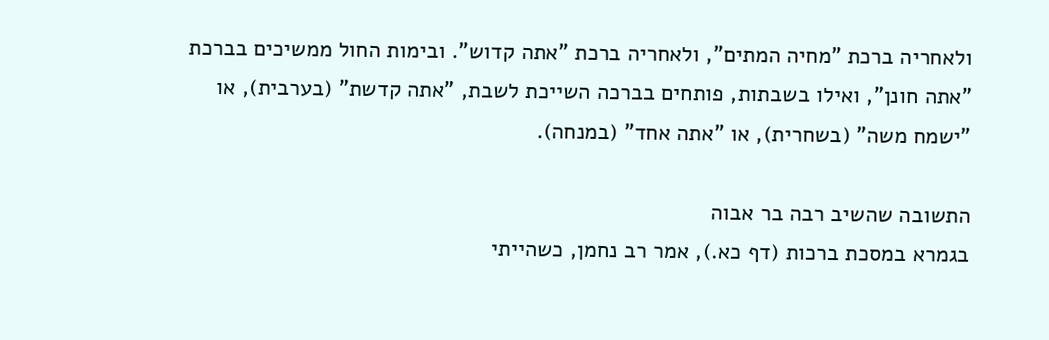ולאחריה ברכת "מחיה המתים", ולאחריה ברכת "אתה קדוש". ובימות החול ממשיכים בברכת "אתה חונן", ואילו בשבתות, פותחים בברכה השייכת לשבת, "אתה קדשת" (בערבית), או "ישמח משה" (בשחרית), או "אתה אחד" (במנחה).

התשובה שהשיב רבה בר אבוה
בגמרא במסכת ברכות (דף כא.), אמר רב נחמן, כשהייתי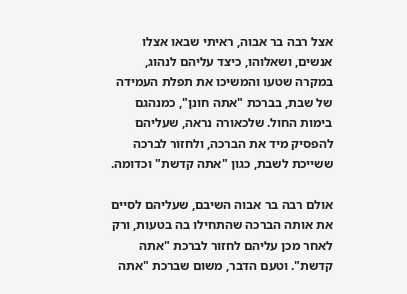אצל רבה בר אבוה, ראיתי שבאו אצלו אנשים, ושאלוהו, כיצד עליהם לנהוג, במקרה שטעו והמשיכו את תפלת העמידה של שבת, בברכת "אתה חונן", כמנהגם בימות החול. שלכאורה נראה, שעליהם להפסיק מיד את הברכה, ולחזור לברכה ששייכת לשבת, כגון "אתה קדשת" וכדומה.

אולם רבה בר אבוה השיבם, שעליהם לסיים את אותה הברכה שהתחילו בה בטעות, ורק לאחר מכן עליהם לחזור לברכת "אתה קדשת". וטעם הדבר, משום שברכת "אתה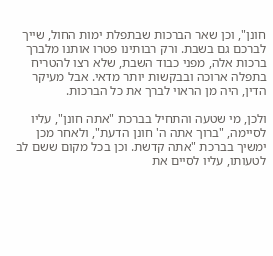חונן", וכן שאר הברכות שבתפלת ימות החול, שייך לברכם גם בשבת. ורק רבותינו פטרו אותנו מלברך ברכות אלה, מפני כבוד השבת, שלא רצו להטריח בתפלה ארוכה ובבקשות יותר מדאי. אבל מעיקר הדין, היה מן הראוי לברך את כל הברכות.

ולכן, מי שטעה והתחיל בברכת "אתה חונן", עליו לסיימה, "ברוך אתה ה' חונן הדעת", ולאחר מכן ימשיך בברכת "אתה קדשת. וכן בכל מקום ששם לב לטעותו, עליו לסיים את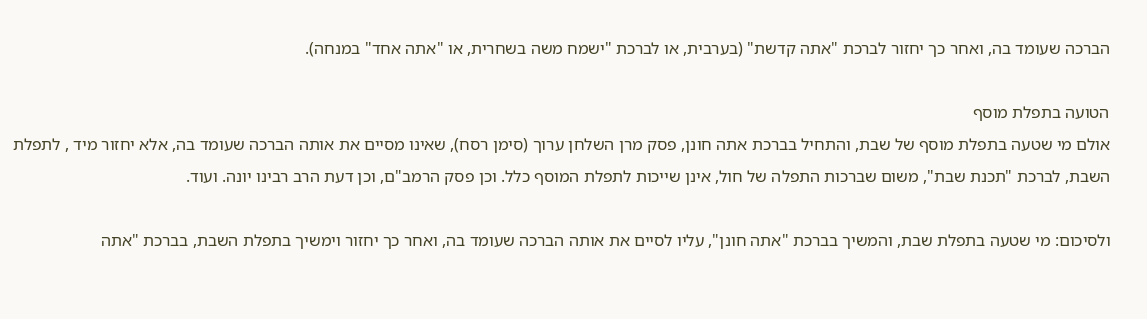הברכה שעומד בה, ואחר כך יחזור לברכת "אתה קדשת" (בערבית, או לברכת "ישמח משה בשחרית, או "אתה אחד" במנחה).

הטועה בתפלת מוסף
אולם מי שטעה בתפלת מוסף של שבת, והתחיל בברכת אתה חונן, פסק מרן השלחן ערוך (סימן רסח), שאינו מסיים את אותה הברכה שעומד בה, אלא יחזור מיד , לתפלת השבת, לברכת "תכנת שבת", משום שברכות התפלה של חול, אינן שייכות לתפלת המוסף כלל. וכן פסק הרמב"ם, וכן דעת הרב רבינו יונה. ועוד.

ולסיכום: מי שטעה בתפלת שבת, והמשיך בברכת "אתה חונן", עליו לסיים את אותה הברכה שעומד בה, ואחר כך יחזור וימשיך בתפלת השבת, בברכת "אתה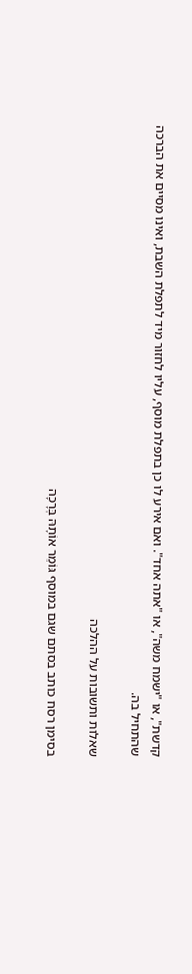קדשת", או "ישמח משה", או "אתה אחד". ואם אירע לו כן בתפלת מוסף, עליו לחזור מיד לתפלת השבת, ואינו מסיים את הברכה שהתחיל בה.

שאלות ותשובות על ההלכה

בסימן רסח כותב בסתם שגם במוסף גּוֹמֵר אוֹתָהּ בְּרָכָה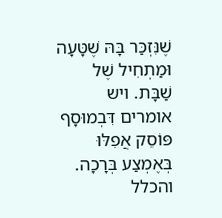שֶׁנִּזְכַּר בָּהּ שֶׁטָּעָה וּמַתְחִיל שֶׁל שַׁבָּת. ויש אומרים דִּבְמוּסָף פּוֹסֵק אֲפִלּוּ בְּאֶמְצַע בְּרָכָה.
והכלל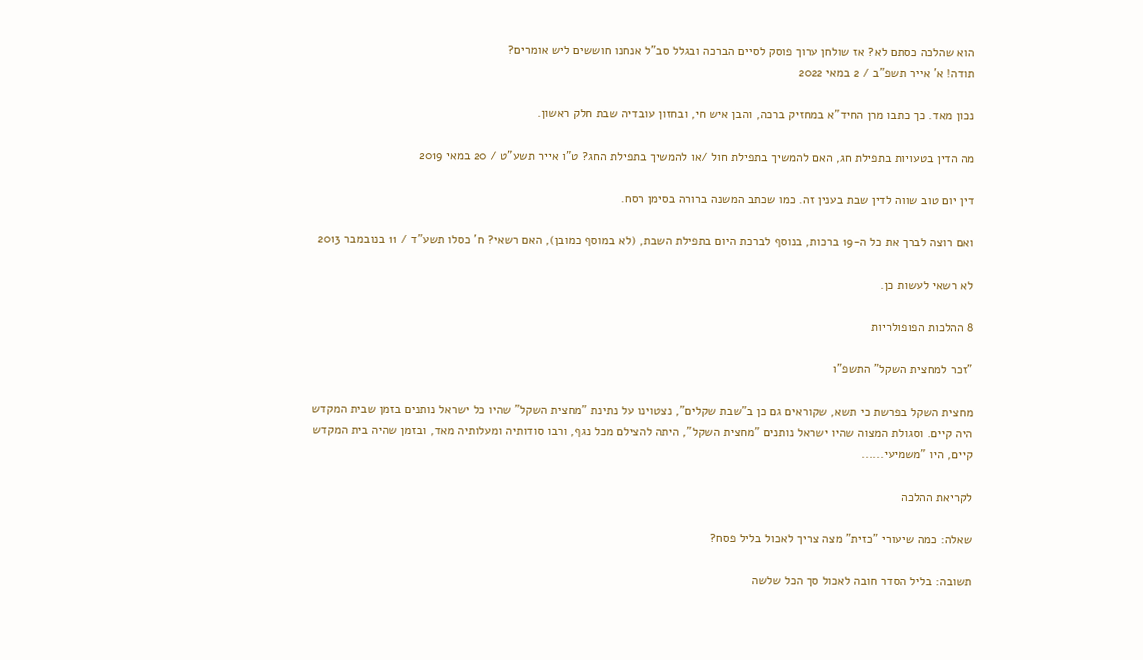הוא שהלכה כסתם לא? אז שולחן ערוך פוסק לסיים הברכה ובגלל סב"ל אנחנו חוששים ליש אומרים?
תודה! א' אייר תשפ"ב / 2 במאי 2022

נכון מאד. כך כתבו מרן החיד"א במחזיק ברכה, והבן איש חי, ובחזון עובדיה שבת חלק ראשון.

מה הדין בטעויות בתפילת חג, האם להמשיך בתפילת חול /או להמשיך בתפילת החג? ט"ו אייר תשע"ט / 20 במאי 2019

דין יום טוב שווה לדין שבת בענין זה. כמו שכתב המשנה ברורה בסימן רסח.

ואם רוצה לברך את כל ה-19 ברכות, בנוסף לברכת היום בתפילת השבת, (לא במוסף כמובן), האם רשאי? ח' כסלו תשע"ד / 11 בנובמבר 2013

לא רשאי לעשות כן.

8 ההלכות הפופולריות

"זכר למחצית השקל" התשפ"ו

מחצית השקל בפרשת כי תשא, שקוראים גם כן ב"שבת שקלים", נצטוינו על נתינת "מחצית השקל" שהיו כל ישראל נותנים בזמן שבית המקדש היה קיים. וסגולת המצוה שהיו ישראל נותנים "מחצית השקל", היתה להצילם מכל נגף, ורבו סודותיה ומעלותיה מאד, ובזמן שהיה בית המקדש קיים, היו "משמיעי......

לקריאת ההלכה

שאלה: כמה שיעורי "כזית" מצה צריך לאכול בליל פסח?

תשובה: בליל הסדר חובה לאכול סך הכל שלשה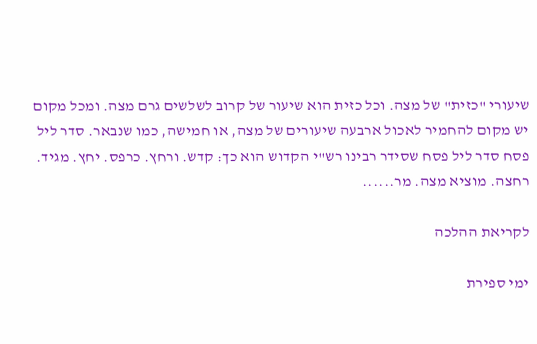שיעורי "כזית" של מצה. וכל כזית הוא שיעור של קרוב לשלשים גרם מצה. ומכל מקום יש מקום להחמיר לאכול ארבעה שיעורים של מצה, או חמישה, כמו שנבאר. סדר ליל פסח סדר ליל פסח שסידר רבינו רש"י הקדוש הוא כך: קדש. ורחץ. כרפס. יחץ. מגיד. רחצה. מוציא מצה. מר......

לקריאת ההלכה

ימי ספירת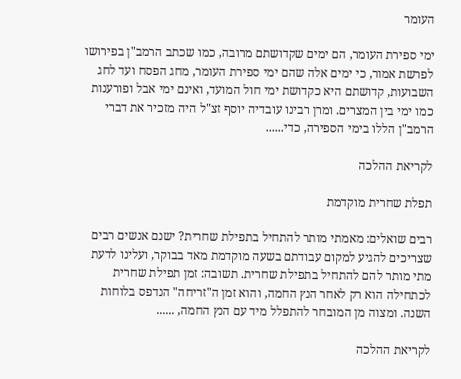העומר

ימי ספירת העומר, הם ימים שקדושתם מרובה, כמו שכתב הרמב"ן בפירושו לפרשת אמור, כי ימים אלה שהם ימי ספירת העומר, מחג הפסח ועד לחג השבועות, קדושתם היא כקדושת ימי חול המועד, ואינם ימי אבל ופורענות כמו ימי בין המצרים. ומרן רבינו עובדיה יוסף זצ"ל היה מזכיר את דברי הרמב"ן הללו בימי הספירה, כדי......

לקריאת ההלכה

תפלת שחרית מוקדמת

רבים שואלים: מאמתי מותר להתחיל בתפילת שחרית? ישנם אנשים רבים שצריכים להגיע למקום עבודתם בשעה מוקדמת מאד בבוקר, ועלינו לדעת מתי מותר להם להתחיל בתפילת שחרית. תשובה: זמן תפילת שחרית לכתחילה הוא רק לאחר הנץ החמה, והוא זמן ה"זריחה" הנדפס בלוחות השנה. ומצוה מן המובחר להתפלל מיד עם הנץ החמה, ......

לקריאת ההלכה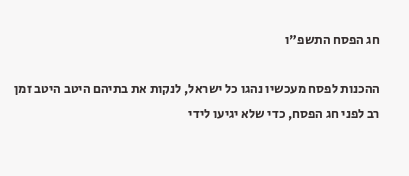חג הפסח התשפ"ו

ההכנות לפסח מעכשיו נהגו כל ישראל, לנקות את בתיהם היטב היטב זמן רב לפני חג הפסח, כדי שלא יגיעו לידי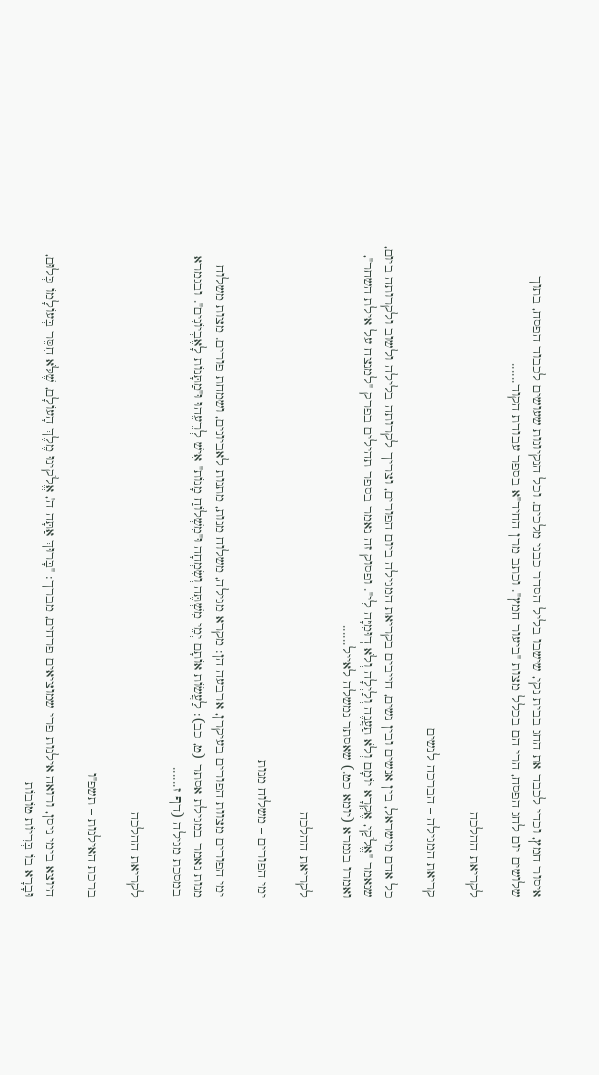איסור חמץ, וכדי לכבד את החג בבית נקי, שישבו בליל הסדר כבני מלכים. וכל הנקיונות שעושים לכבוד הפסח, בתוך שלושים יום לחג הפסח, הרי הם בכלל מצות "ביעור חמץ". וכתב מרן החיד"א בספר עבודת הקוד......

לקריאת ההלכה

קריאת המגילה – הברכה לנשים

כל אדם מישראל, בין אנשים ובין נשים, חייבים בקריאת המגילה ביום הפורים, וצריך לקרותה בלילה ולשוב ולקרותה ביום, שנאמר "אֱלֹקַי, אֶקְרָא יוֹמָם וְלֹא תַעֲנֶה וְלַיְלָה וְלֹא דֽוּמִיָּה לִי". ופסוק זה נאמר בספר תהילים בפרק "למנצח על אילת השחר", ואמרו בגמרא (יומא כט.) שאסתר נמשלה לאייל......

לקריאת ההלכה

ימי הפורים – משלוח מנות

ימי הפורים מצוות הפורים בעיקרן, ארבעה הן: מקרא מגילה, משלוח מנות, מתנות לאביונים, ושמחת פורים. מצות משלוח מנות נאמר במגילת אסתר (ט, כב): לַעֲשׂוֹת אוֹתָם יְמֵי מִשְׁתֶּה וְשִׂמְחָה וּ"מִשְׁלוֹחַ מָנוֹת" אִישׁ לְרֵעֵהוּ וּ"מַתָּנוֹת לָאֶבְיוֹנִים". ובגמרא במסכת מגילה (דף ז......

לקריאת ההלכה

ברכת האילנות – תשפ"ו

היוצא בימי ניסן, ורואה אילנות פרי שמוציאים פרחים, מברך: "בָּרוּךְ אַתָּה ה', אֱלֹקינוּ מֶלֶךְ הָעוֹלָם, שֶׁלֹּא חִסֵּר בְּעוֹלָמוֹ כְּלוּם, וּבָרָא בוֹ בְּרִיוֹת טוֹבוֹת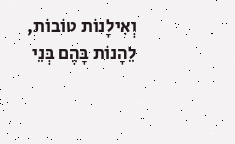וְאִילָנוֹת טוֹבוֹת, לֵהָנוֹת בָּהֶם בְּנֵי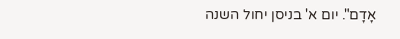אָדָם". יום א' בניסן יחול השנה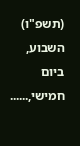(תשפ"ו) השבוע, ביום חמישי,......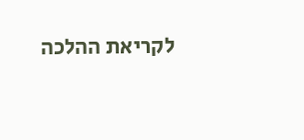לקריאת ההלכה